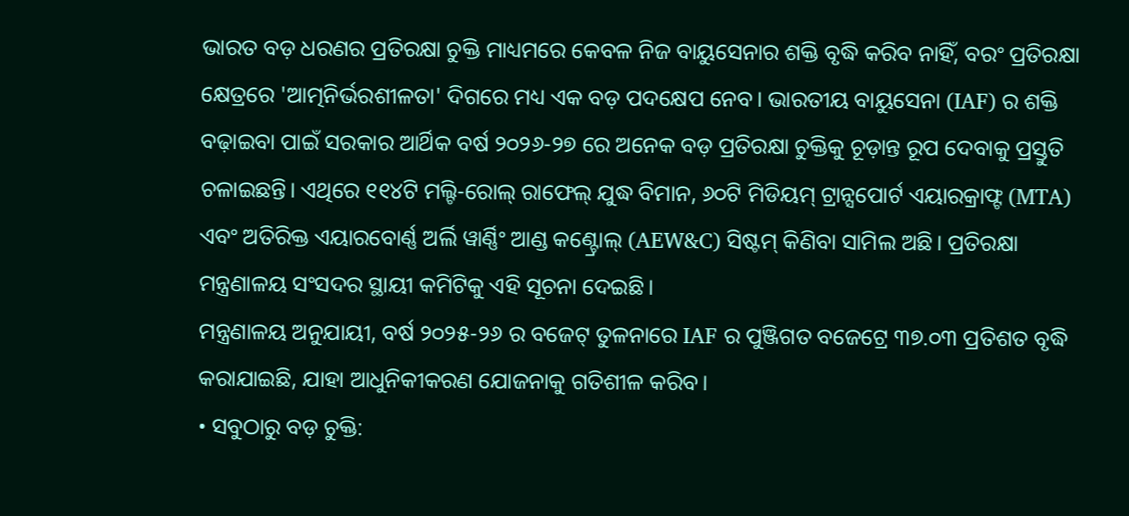ଭାରତ ବଡ଼ ଧରଣର ପ୍ରତିରକ୍ଷା ଚୁକ୍ତି ମାଧ୍ୟମରେ କେବଳ ନିଜ ବାୟୁସେନାର ଶକ୍ତି ବୃଦ୍ଧି କରିବ ନାହିଁ, ବରଂ ପ୍ରତିରକ୍ଷା କ୍ଷେତ୍ରରେ 'ଆତ୍ମନିର୍ଭରଶୀଳତା' ଦିଗରେ ମଧ୍ୟ ଏକ ବଡ଼ ପଦକ୍ଷେପ ନେବ। ଭାରତୀୟ ବାୟୁସେନା (IAF) ର ଶକ୍ତି ବଢ଼ାଇବା ପାଇଁ ସରକାର ଆର୍ଥିକ ବର୍ଷ ୨୦୨୬-୨୭ ରେ ଅନେକ ବଡ଼ ପ୍ରତିରକ୍ଷା ଚୁକ୍ତିକୁ ଚୂଡ଼ାନ୍ତ ରୂପ ଦେବାକୁ ପ୍ରସ୍ତୁତି ଚଳାଇଛନ୍ତି। ଏଥିରେ ୧୧୪ଟି ମଲ୍ଟି-ରୋଲ୍ ରାଫେଲ୍ ଯୁଦ୍ଧ ବିମାନ, ୬୦ଟି ମିଡିୟମ୍ ଟ୍ରାନ୍ସପୋର୍ଟ ଏୟାରକ୍ରାଫ୍ଟ (MTA) ଏବଂ ଅତିରିକ୍ତ ଏୟାରବୋର୍ଣ୍ଣ ଅର୍ଲି ୱାର୍ଣ୍ଣିଂ ଆଣ୍ଡ କଣ୍ଟ୍ରୋଲ୍ (AEW&C) ସିଷ୍ଟମ୍ କିଣିବା ସାମିଲ ଅଛି। ପ୍ରତିରକ୍ଷା ମନ୍ତ୍ରଣାଳୟ ସଂସଦର ସ୍ଥାୟୀ କମିଟିକୁ ଏହି ସୂଚନା ଦେଇଛି।
ମନ୍ତ୍ରଣାଳୟ ଅନୁଯାୟୀ, ବର୍ଷ ୨୦୨୫-୨୬ ର ବଜେଟ୍ ତୁଳନାରେ IAF ର ପୁଞ୍ଜିଗତ ବଜେଟ୍ରେ ୩୭.୦୩ ପ୍ରତିଶତ ବୃଦ୍ଧି କରାଯାଇଛି, ଯାହା ଆଧୁନିକୀକରଣ ଯୋଜନାକୁ ଗତିଶୀଳ କରିବ।
• ସବୁଠାରୁ ବଡ଼ ଚୁକ୍ତି: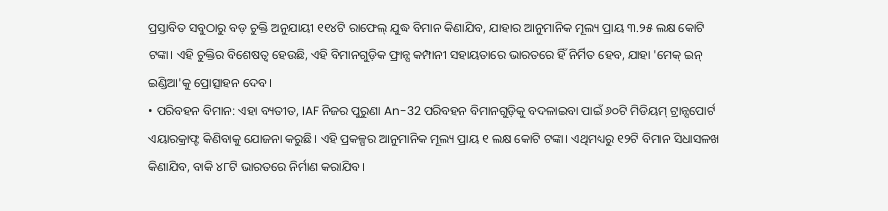ପ୍ରସ୍ତାବିତ ସବୁଠାରୁ ବଡ଼ ଚୁକ୍ତି ଅନୁଯାୟୀ ୧୧୪ଟି ରାଫେଲ୍ ଯୁଦ୍ଧ ବିମାନ କିଣାଯିବ, ଯାହାର ଆନୁମାନିକ ମୂଲ୍ୟ ପ୍ରାୟ ୩.୨୫ ଲକ୍ଷ କୋଟି ଟଙ୍କା। ଏହି ଚୁକ୍ତିର ବିଶେଷତ୍ୱ ହେଉଛି, ଏହି ବିମାନଗୁଡ଼ିକ ଫ୍ରାନ୍ସ କମ୍ପାନୀ ସହାୟତାରେ ଭାରତରେ ହିଁ ନିର୍ମିତ ହେବ, ଯାହା 'ମେକ୍ ଇନ୍ ଇଣ୍ଡିଆ'କୁ ପ୍ରୋତ୍ସାହନ ଦେବ।
• ପରିବହନ ବିମାନ: ଏହା ବ୍ୟତୀତ, IAF ନିଜର ପୁରୁଣା An-32 ପରିବହନ ବିମାନଗୁଡ଼ିକୁ ବଦଳାଇବା ପାଇଁ ୬୦ଟି ମିଡିୟମ୍ ଟ୍ରାନ୍ସପୋର୍ଟ ଏୟାରକ୍ରାଫ୍ଟ କିଣିବାକୁ ଯୋଜନା କରୁଛି। ଏହି ପ୍ରକଳ୍ପର ଆନୁମାନିକ ମୂଲ୍ୟ ପ୍ରାୟ ୧ ଲକ୍ଷ କୋଟି ଟଙ୍କା। ଏଥିମଧ୍ୟରୁ ୧୨ଟି ବିମାନ ସିଧାସଳଖ କିଣାଯିବ, ବାକି ୪୮ଟି ଭାରତରେ ନିର୍ମାଣ କରାଯିବ।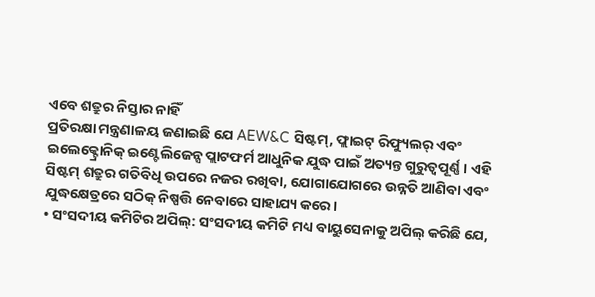ଏବେ ଶତ୍ରୁର ନିସ୍ତାର ନାହିଁ
ପ୍ରତିରକ୍ଷା ମନ୍ତ୍ରଣାଳୟ ଜଣାଇଛି ଯେ AEW&C ସିଷ୍ଟମ୍, ଫ୍ଲାଇଟ୍ ରିଫ୍ୟୁଲର୍ ଏବଂ ଇଲେକ୍ଟ୍ରୋନିକ୍ ଇଣ୍ଟେଲିଜେନ୍ସ ପ୍ଲାଟଫର୍ମ ଆଧୁନିକ ଯୁଦ୍ଧ ପାଇଁ ଅତ୍ୟନ୍ତ ଗୁରୁତ୍ୱପୂର୍ଣ୍ଣ। ଏହି ସିଷ୍ଟମ୍ ଶତ୍ରୁର ଗତିବିଧି ଉପରେ ନଜର ରଖିବା, ଯୋଗାଯୋଗରେ ଉନ୍ନତି ଆଣିବା ଏବଂ ଯୁଦ୍ଧକ୍ଷେତ୍ରରେ ସଠିକ୍ ନିଷ୍ପତ୍ତି ନେବାରେ ସାହାଯ୍ୟ କରେ।
• ସଂସଦୀୟ କମିଟିର ଅପିଲ୍: ସଂସଦୀୟ କମିଟି ମଧ୍ୟ ବାୟୁସେନାକୁ ଅପିଲ୍ କରିଛି ଯେ,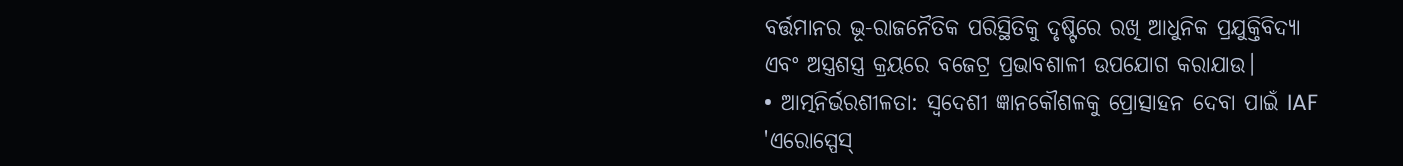ବର୍ତ୍ତମାନର ଭୂ-ରାଜନୈତିକ ପରିସ୍ଥିତିକୁ ଦୃଷ୍ଟିରେ ରଖି ଆଧୁନିକ ପ୍ରଯୁକ୍ତିବିଦ୍ୟା ଏବଂ ଅସ୍ତ୍ରଶସ୍ତ୍ର କ୍ରୟରେ ବଜେଟ୍ର ପ୍ରଭାବଶାଳୀ ଉପଯୋଗ କରାଯାଉ।
• ଆତ୍ମନିର୍ଭରଶୀଳତା: ସ୍ୱଦେଶୀ ଜ୍ଞାନକୌଶଳକୁ ପ୍ରୋତ୍ସାହନ ଦେବା ପାଇଁ IAF 'ଏରୋସ୍ପେସ୍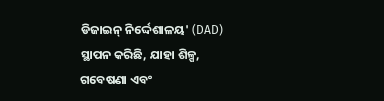ଡିଜାଇନ୍ ନିର୍ଦ୍ଦେଶାଳୟ' (DAD) ସ୍ଥାପନ କରିଛି, ଯାହା ଶିଳ୍ପ, ଗବେଷଣା ଏବଂ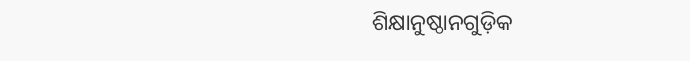ଶିକ୍ଷାନୁଷ୍ଠାନଗୁଡ଼ିକ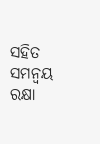ସହିତ ସମନ୍ୱୟ ରକ୍ଷା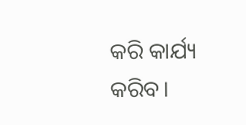କରି କାର୍ଯ୍ୟ କରିବ।